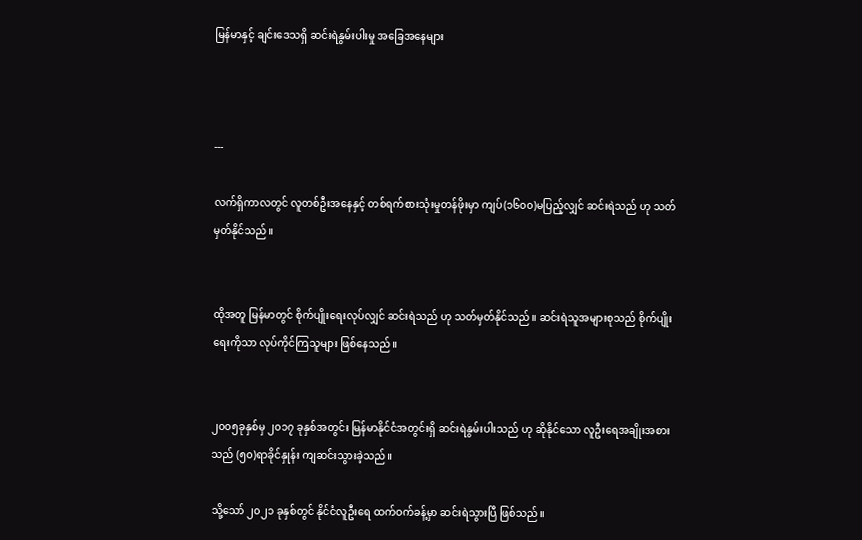မြန်မာနှင့် ချင်းဒေသရှိ ဆင်းရဲနွမ်းပါးမှု အခြေအနေများ



---

လက်ရှိကာလတွင် လူတစ်ဦးအနေနှင့် တစ်ရက်စားသုံးမှုတန်ဖိုးမှာ ကျပ်(၁၆၀၀)မပြည့်လျှင် ဆင်းရဲသည် ဟု သတ်မှတ်နိုင်သည်။


ထိုအတူ မြန်မာတွင် စိုက်ပျိုးရေးလုပ်လျှင် ဆင်းရဲသည် ဟု သတ်မှတ်နိုင်သည်။ ဆင်းရဲသူအများစုသည် စိုက်ပျိုးရေးကိုသာ လုပ်ကိုင်ကြသူများ ဖြစ်နေသည်။


၂၀၀၅ခုနှစ်မှ ၂၀၁၇ ခုနှစ်အတွင်း မြန်မာနိုင်ငံအတွင်းရှိ ဆင်းရဲနွမ်းပါးသည် ဟု ဆိုနိုင်သော လူဦးရေအချိုးအစားသည် (၅၀)ရာခိုင်နှုန်း ကျဆင်းသွားခဲ့သည်။

သို့သော် ၂၀၂၁ ခုနှစ်တွင် နိုင်ငံလူဦးရေ ထက်ဝက်ခန့်မှာ ဆင်းရဲသွားပြီ ဖြစ်သည်။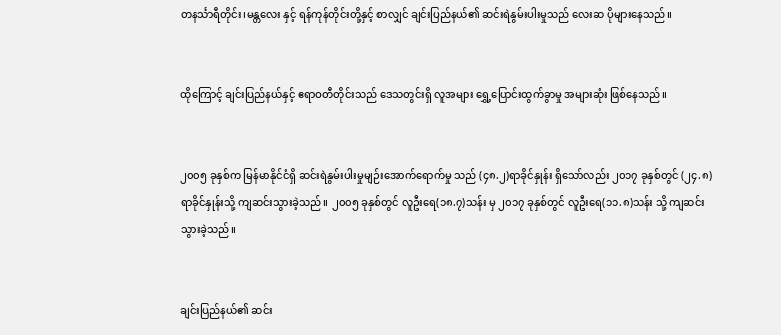တနင်္သာရီတိုင်း၊မန္တလေး နှင့် ရန်ကုန်တိုင်းတို့နှင့် စာလျှင် ချင်းပြည်နယ်၏ ဆင်းရဲနွမ်းပါးမှုသည် လေးဆ ပိုများနေသည်။


ထိုကြောင့် ချင်းပြည်နယ်နှင့် ဧရာဝတီတိုင်းသည် ဒေသတွင်းရှိ လူအများ ရွှေ့ပြောင်းထွက်ခွာမှု အများဆုံး ဖြစ်နေသည်။


၂၀၀၅ ခုနှစ်က မြန်မာနိုင်ငံရှိ ဆင်းရဲနွမ်းပါးမှုမျဉ်း‌အောက်ရောက်မှု သည် (၄၈.၂)ရာခိုင်နှုန်း ရှိသော်လည်း ၂၀၁၇ ခုနှစ်တွင် (၂၄.၈)ရာခိုင်နှုန်းသို့ ကျဆင်းသွားခဲ့သည်။ ၂၀၀၅ ခုနှစ်တွင် လူဦးရေ(၁၈.၇)သန်း မှ ၂၀၁၇ ခုနှစ်တွင် လူဦးရေ(၁၁.၈)သန်း သို့ ကျဆင်းသွားခဲ့သည်။


ချင်းပြည်နယ်၏ ဆင်း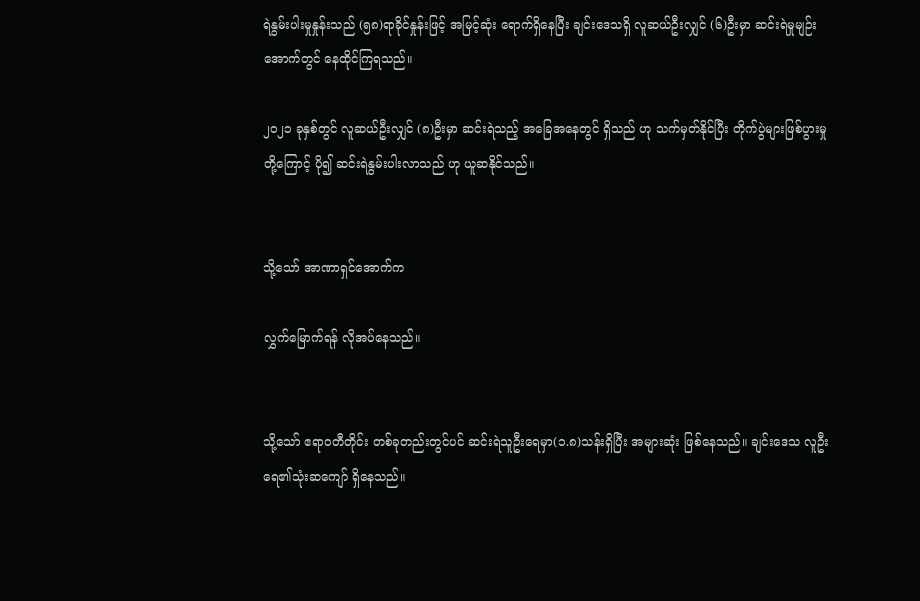ရဲနွမ်းပါးမှုနှုန်းသည် (၅၈)ရာခိုင်နှုန်းဖြင့် အမြင့်ဆုံး ရောက်ရှိနေပြီး ချင်းဒေသရှိ လူဆယ်ဦးလျှင် (၆)ဦးမှာ ဆင်းရဲမှုမျဉ်းအောက်တွင် နေထိုင်ကြရသည်။

၂၀၂၁ ခုနှစ်တွင် လူဆယ်ဦးလျှင် (၈)ဦးမှာ ဆင်းရဲသည့် အခြေအနေတွင် ရှိသည် ဟု သက်မှတ်နိုင်ပြီး တိုက်ပွဲများဖြစ်ပွားမှုတို့ကြောင့် ပို၍ ဆင်းရဲနွမ်းပါးလာသည် ဟု ယူဆနိုင်သည်။


သို့သော် အာဏာရှင်အောက်က

လွှက်မြောက်ရန် လိုအပ်နေသည်။


သို့သော် ဧရာဝတီတိုင်း တစ်ခုတည်းတွင်ပင် ဆင်းရဲသူဦးရေမှာ(၁.၈)သန်းရှိပြီး အများဆုံး ဖြစ်နေသည်။ ချင်းဒေသ လူဦးရေ၏သုံးဆကျော် ရှိနေသည်။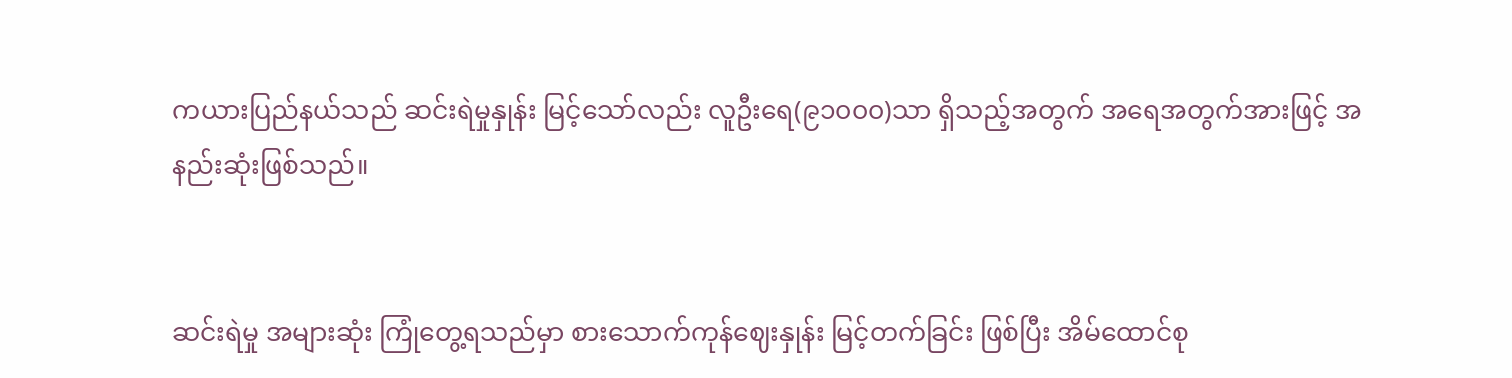ကယားပြည်နယ်သည် ဆင်းရဲမှုနှုန်း မြင့်သော်လည်း လူဦးရေ(၉၁၀၀၀)သာ ရှိသည့်အတွက် အရေအတွက်အားဖြင့် အနည်းဆုံးဖြစ်သည်။


ဆင်းရဲမှု အများဆုံး ကြုံတွေ့ရသည်မှာ စားသောက်ကုန်ဈေးနှုန်း မြင့်တက်ခြင်း ဖြစ်ပြီး အိမ်ထောင်စု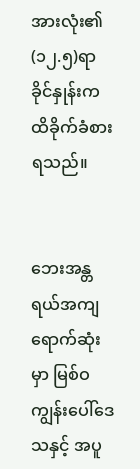အားလုံး၏ (၁၂.၅)ရာခိုင်နှုန်းက ထိခိုက်ခံစားရသည်။


ဘေးအန္တရယ်အကျရောက်ဆုံးမှာ မြစ်ဝကျွန်းပေါ်ဒေသနှင့် အပူ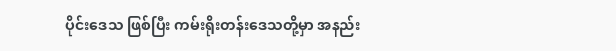ပိုင်းဒေသ ဖြစ်ပြီး ကမ်းရိုးတန်းဒေသတို့မှာ အနည်း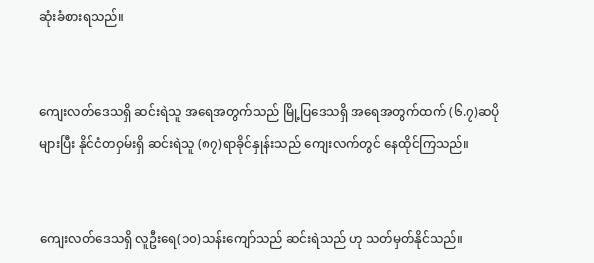ဆုံးခံစားရသည်။


ကျေးလတ်ဒေသရှိ ဆင်းရဲသူ အရေအတွက်သည် မြို့ပြဒေသရှိ အရေအတွက်ထက် (၆.၇)ဆပိုများပြီး နိုင်ငံတဝှမ်းရှိ ဆင်းရဲသူ (၈၇)ရာခိုင်နှုန်းသည် ကျေးလက်တွင် နေထိုင်ကြသည်။


ကျေးလတ်ဒေသရှိ လူဦးရေ(၁၀)သန်းကျော်သည် ဆင်းရဲသည် ဟု သတ်မှတ်နိုင်သည်။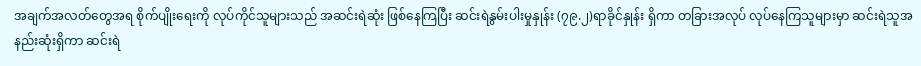အချက်အလတ်တွေအရ စိုက်ပျိုးရေးကို လုပ်ကိုင်သူများသည် အဆင်းရဲဆုံး ဖြစ်နေကြပြီး ဆင်းရဲနွမ်းပါးမှုနှုန်း (၇၉.၂)ရာခိုင်နှုန်း ရှိကာ တခြားအလုပ် လုပ်နေကြသူများမှာ ဆင်းရဲသူအနည်းဆုံးရှိကာ ဆင်းရဲ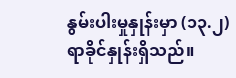နွမ်းပါးမှု‌နှုန်းမှာ (၁၃.၂)ရာခိုင်နှုန်းရှိသည်။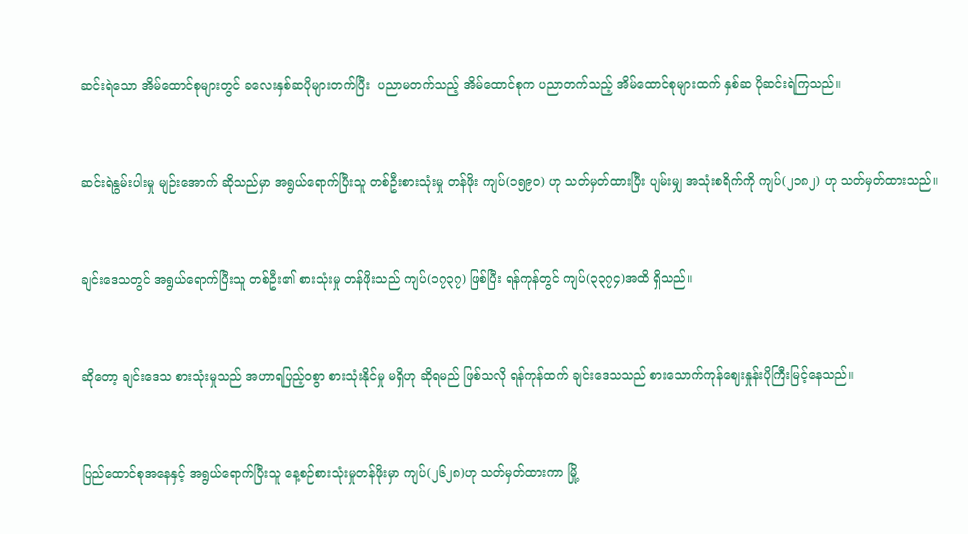ဆင်းရဲသော အိမ်ထောင်စုများတွင် ခလေးနှစ်ဆပိုများတက်ပြီး  ပညာမတက်သည့် အိမ်ထောင်စုက ပညာတက်သည့် အိမ်ထောင်စုများထက် နှစ်ဆ ပိုဆင်းရဲကြသည်။


ဆင်းရဲနွမ်းပါးမှု မျဉ်းအောက် ဆိုသည်မှာ အရွယ်ရောက်ပြီးသူ တစ်ဦးစားသုံးမှု တန်ဖိုး ကျပ်(၁၅၉၀) ဟု သတ်မှတ်ထားပြီး ပျမ်းမျှ အသုံးစရိက်ကို ကျပ်(၂၁၈၂) ဟု သတ်မှတ်ထားသည်။


ချင်းဒေသတွင် အရွယ်ရောက်ပြီးသူ တစ်ဦး၏ စားသုံးမှု တန်ဖိုးသည် ကျပ်(၁၇၃၇) ဖြစ်ပြီး ရန်ကုန်တွင် ကျပ်(၃၃၇၄)အထိ ရှိသည်။


ဆိုတော့ ချင်းဒေသ စားသုံးမှုသည် အဟာရပြည့်ဝစွာ စားသုံးနိုင်မှု မရှိဟု ဆိုရမည် ဖြစ်သလို ရန်ကုန်ထက် ချင်းဒေသသည် စားသောက်ကုန်ဈေးနှုန်းပိုကြီးမြင့်နေသည်။


ပြည်ထောင်စုအနေနှင့် အရွယ်ရောက်ပြီးသူ နေ့စဉ်စားသုံးမှုတန်ဖိုးမှာ ကျပ်(၂၆၂၈)ဟု သတ်မှတ်ထားကာ မြို့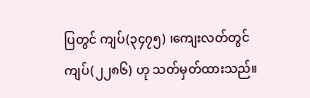ပြတွင် ကျပ်(၃၄၇၅) ၊ကျေးလတ်တွင် ကျပ်(၂၂၈၆) ဟု သတ်မှတ်ထားသည်။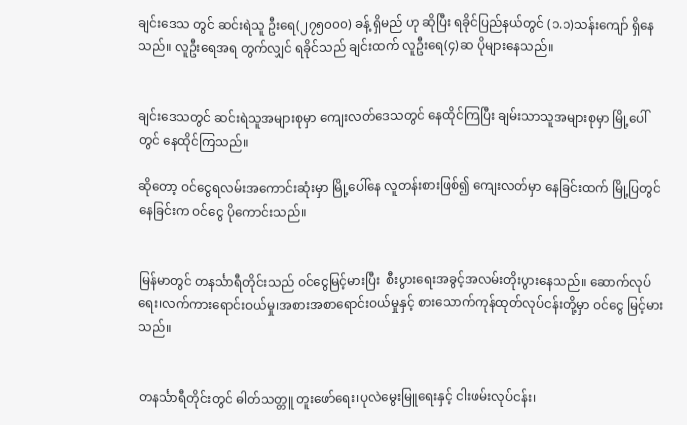ချင်း‌ဒေသ တွင် ဆင်းရဲသူ ဦးရေ(၂၇၅၀၀၀) ခန့် ရှိမည် ဟု ဆိုပြီး ရခိုင်ပြည်နယ်တွင် (၁.၁)သန်းကျော် ရှိနေသည်။ လူဦးရေအရ တွက်လျှင် ရခိုင်သည် ချင်းထက် လူဦးရေ(၄)ဆ ပိုများနေသည်။


ချင်းဒေသတွင် ဆင်းရဲသူအများစုမှာ ကျေးလတ်ဒေသတွင် နေထိုင်ကြပြီး ချမ်းသာသူအများစုမှာ မြို့ပေါ်တွင် နေထိုင်ကြသည်။

ဆိုတော့ ဝင်ငွေရလမ်းအကောင်းဆုံးမှာ မြို့ပေါ်နေ လူတန်းစားဖြစ်၍ ကျေးလတ်မှာ နေခြင်းထက် မြို့ပြတွင် နေခြင်းက ဝင်ငွေ ပိုကောင်းသည်။


မြန်မာတွင် တနင်္သာရီတိုင်းသည် ဝင်ငွေမြင့်မားပြီး  စီးပွားရေးအခွင့်အလမ်းတိုးပွားနေသည်။ ဆောက်လုပ်ရေး၊လက်ကားရောင်းဝယ်မှု၊အစားအစာရောင်းဝယ်မှုနှင့် စားသောက်ကုန်ထုတ်လုပ်ငန်းတို့မှာ ဝင်ငွေ မြင့်မားသည်။


တနင်္သာရီတိုင်းတွင် ဓါတ်သတ္တူ တူးဖော်ရေး၊ပုလဲမွေးမြူရေးနှင့် ငါးဖမ်းလုပ်ငန်း၊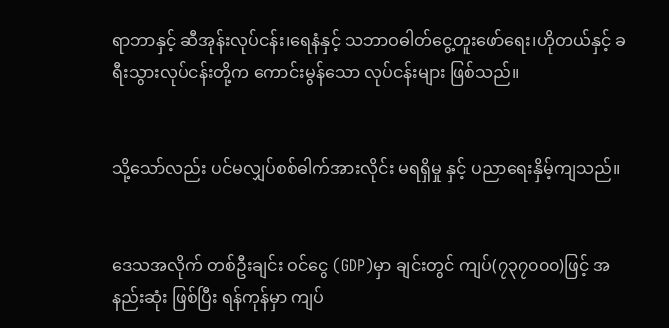ရာဘာနှင့် ဆီအုန်းလုပ်ငန်း၊ရေနံနှင့် သဘာဝဓါတ်ငွေ့တူးဖော်ရေး၊ဟိုတယ်နှင့် ခရီးသွားလုပ်ငန်းတို့က ကောင်းမွန်သော လုပ်ငန်းများ ဖြစ်သည်။


သို့သော်လည်း ပင်မလျှပ်စစ်ဓါက်အားလိုင်း မရရှိမှု နှင့် ပညာရေးနှိမ့်ကျသည်။


ဒေသအလိုက် တစ်ဦးချင်း ဝင်ငွေ (GDP)မှာ ချင်းတွင် ကျပ်(၇၃၇၀၀၀)ဖြင့် အနည်းဆုံး ဖြစ်ပြီး ရန်ကုန်မှာ ကျပ်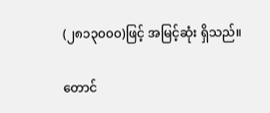(၂၈၁၃၀၀၀)ဖြင့် အမြင့်ဆုံး ရှိသည်။

တောင်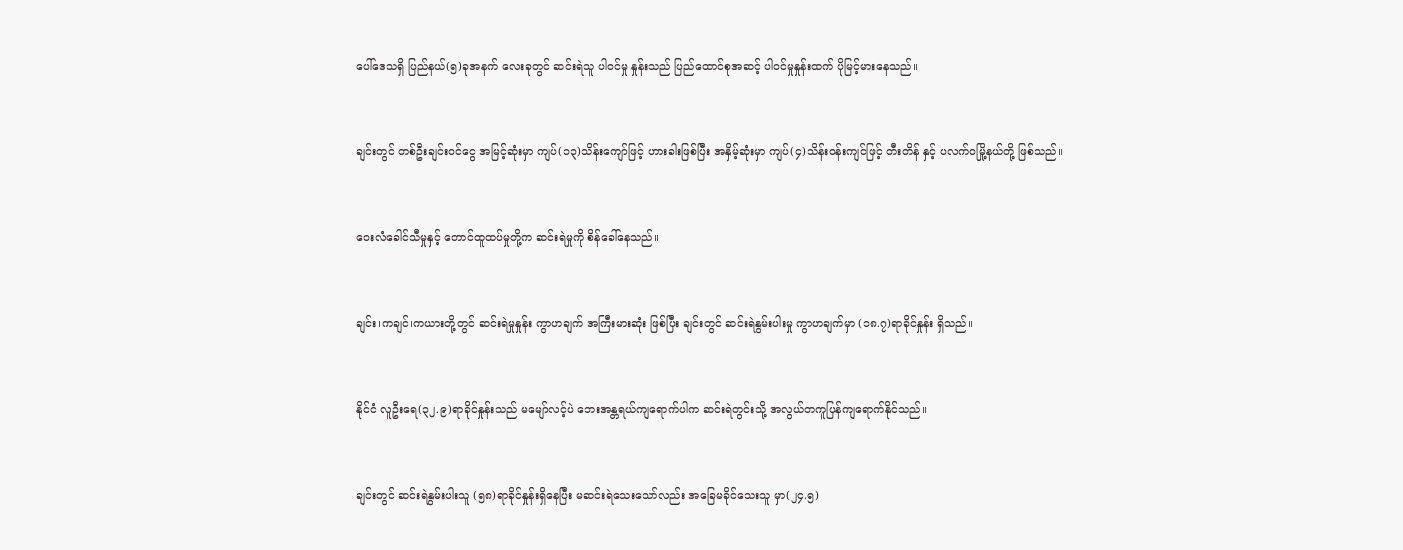ပေါ်ဒေသရှိ ပြည်နယ်(၅)ခုအနက် လေးခုတွင် ဆင်းရဲသူ ပါဝင်မှု နှုန်းသည် ပြည်ထောင်စုအဆင့် ပါဝင်မှုနှုန်းထက် ပိုမြင့်မားနေသည်။


ချင်းတွင် တစ်ဦးချင်းဝင်ငွေ အမြင့်ဆုံးမှာ ကျပ်(၁၃)သိန်းကျော်ဖြင့် ဟားခါးဖြစ်ပြီး အနှိမ့်ဆုံးမှာ ကျပ်(၄)သိန်းဝန်းကျင်ဖြင့် တီးတိန် နှင့် ပလက်ဝမြို့နယ်တို့ ဖြစ်သည်။


ဝေးလံခေါင်သီမှုနှင့် တောင်ထူထပ်မှုတို့က ဆင်းရဲမှုကို စိန်ခေါ်နေသည်။


ချင်း၊ကချင်၊ကယားတို့တွင် ဆင်းရဲမှုနှုန်း ကွာဟချက် အကြီးမားဆုံး ဖြစ်ပြီး ချင်းတွင် ဆင်းရဲနွမ်းပါးမှု ကွာဟချက်မှာ (၁၈.၇)ရာခိုင်နှုန်း ရှိသည်။


နိုင်ငံ လူဦးရေ(၃၂.၉)ရာခိုင်နှုန်းသည် မမျော်လင့်ပဲ ဘေးအန္တရယ်ကျရောက်ပါက ဆင်းရဲတွင်းသို့ အလွယ်တကူပြန်ကျရောက်နိုင်သည်။


ချင်းတွင် ဆင်းရဲနွမ်းပါးသူ (၅၈)ရာခိုင်နှုန်းရှိနေပြီး မဆင်းရဲသေးသော်လည်း အခြေမခိုင်သေးသူ မှာ(၂၄.၅)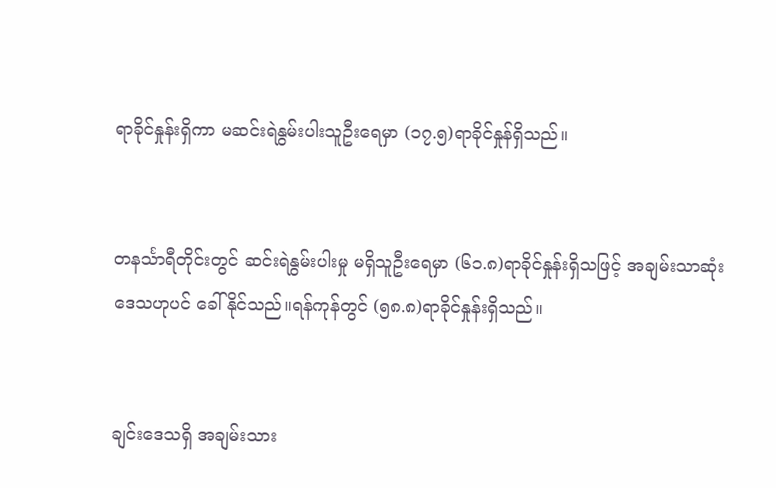ရာခိုင်နှုန်းရှိကာ မဆင်းရဲနွမ်းပါးသူဦးရေမှာ (၁၇.၅)ရာခိုင်နှုန်ရှိသည်။


တနင်္သာရီတိုင်းတွင် ဆင်းရဲနွမ်းပါးမှု မရှိသူဦးရေမှာ (၆၁.၈)ရာခိုင်နှုန်းရှိသဖြင့် အချမ်းသာဆုံး ဒေသဟုပင် ခေါ်နိုင်သည်။ရန်ကုန်တွင် (၅၈.၈)ရာခိုင်နှုန်းရှိသည်။


ချင်းဒေသရှိ အချမ်းသား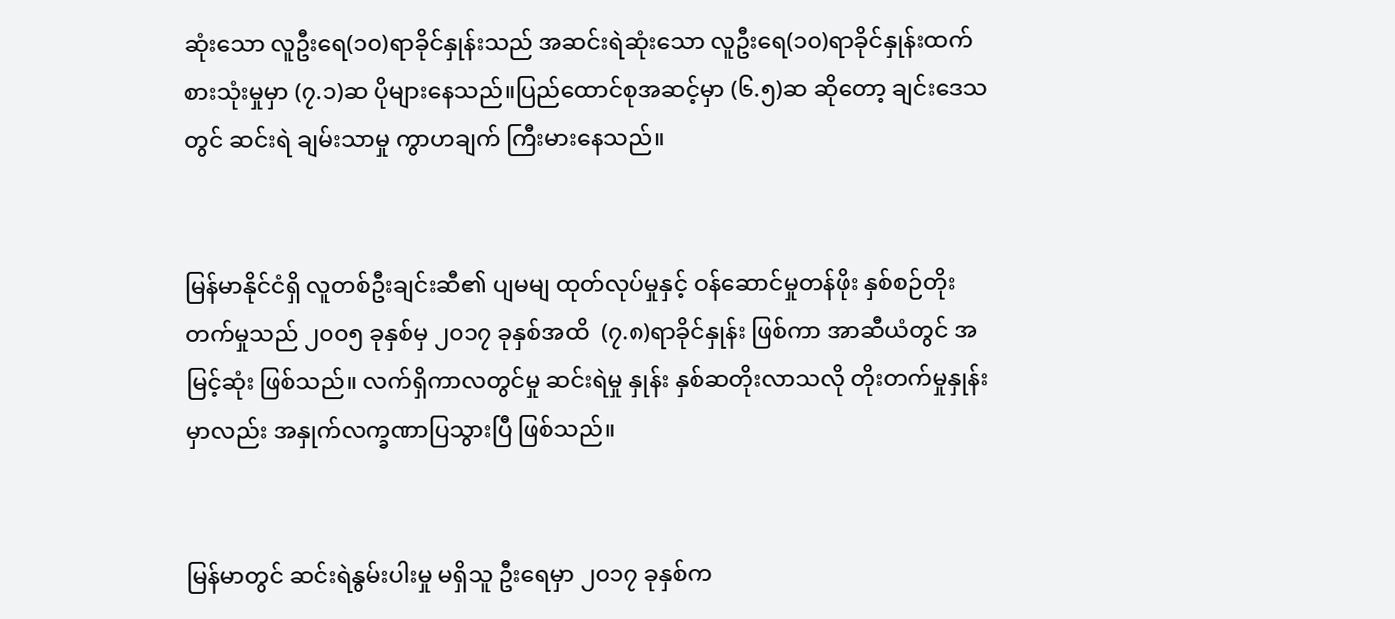ဆုံးသော လူဦးရေ(၁၀)ရာခိုင်နှုန်းသည် အဆင်းရဲဆုံးသော လူဦးရေ(၁၀)ရာခိုင်နှုန်းထက် စားသုံးမှုမှာ (၇.၁)ဆ ပိုများနေသည်။ပြည်‌ထောင်စုအဆင့်မှာ (၆.၅)ဆ ဆိုတော့ ချင်းဒေသတွင် ဆင်းရဲ ချမ်းသာမှု ကွာဟချက် ကြီးမားနေသည်။


မြန်မာနိုင်ငံရှိ လူတစ်ဦးချင်းဆီ၏ ပျမမျ ထုတ်လုပ်မှုနှင့် ဝန်ဆောင်မှုတန်ဖိုး နှစ်စဉ်တိုးတက်မှုသည် ၂၀၀၅ ခုနှစ်မှ ၂၀၁၇ ခုနှစ်အထိ  (၇.၈)ရာခိုင်နှုန်း ဖြစ်ကာ အာဆီယံတွင် အမြင့်ဆုံး ဖြစ်သည်။ လက်ရှိကာလတွင်မှု ဆင်းရဲမှု နှုန်း နှစ်ဆတိုးလာသလို တိုးတက်မှုနှုန်းမှာလည်း အနှုက်လက္ခဏာပြသွားပြီ ဖြစ်သည်။


မြန်မာတွင် ဆင်းရဲနွမ်းပါးမှု မရှိသူ ဦးရေမှာ ၂၀၁၇ ခုနှစ်က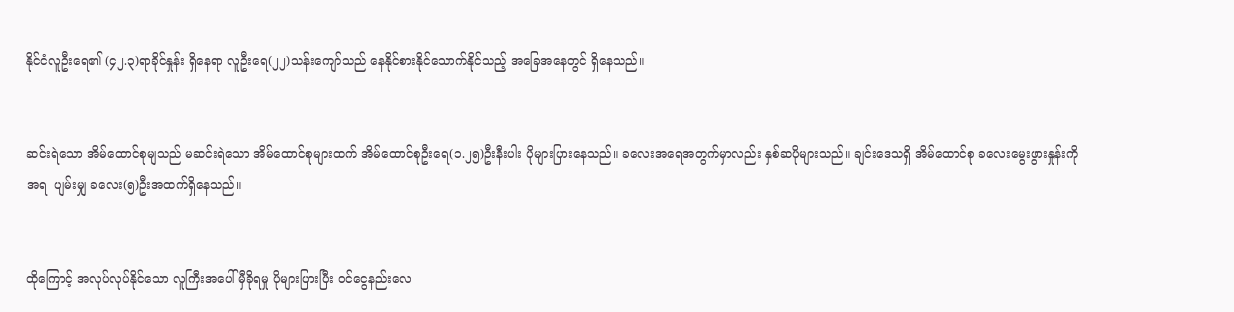နိုင်ငံလူဦးရေ၏ (၄၂.၃)ရာခိုင်နှုန်း ရှိနေရာ လူဦးရေ(၂၂)သန်းကျော်သည် နေနိုင်စားနိုင်သောက်နိုင်သည့် အခြေအနေတွင် ရှိနေသည်။


ဆင်းရဲသော အိမ်ထောင်စုမျသည် မဆင်းရဲသော အိမ်ထောင်စုများထက် အိမ်ထောင်စုဦးရေ(၁.၂၅)ဦးနီးပါး ပိုများပြားနေသည်။ ခလေးအရေအတွက်မှာလည်း နှစ်ဆပိုများသည်။ ချင်းဒေသရှိ အိမ်ထောင်စု ခလေးမွေးဖွားနှုန်းကို အရ  ပျမ်းမျှ ခလေး(၅)ဦးအထက်ရှိနေသည်။


ထိုကြောင့် အလုပ်လုပ်နိုင်သော လူကြီးအပေါ် မှီခိုရမှု ပိုများပြားပြီး ဝင်ငွေနည်းလေ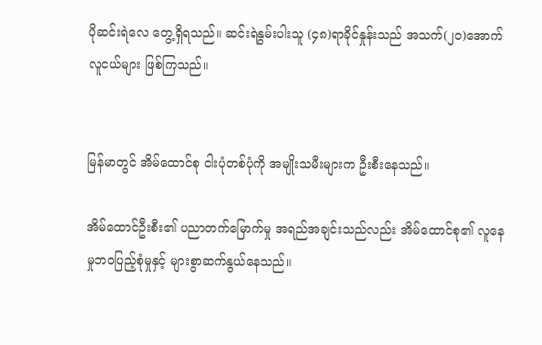ပိုဆင်းရဲလေ တွေ့ရှိရသည်။ ဆင်းရဲနွမ်းပါးသူ (၄၈)ရာခိုင်နှုန်းသည် အသက်(၂၀)အောက် လူငယ်များ ဖြစ်ကြသည်။


မြန်မာတွင် အိမ်ထောင်စု ငါးပုံတစ်ပုံကို အမျိုးသမီးများက ဦးစီးနေသည်။

အိမ်ထောင်ဦးစီး၏ ပညာတက်မြောက်မှု အရည်အချင်းသည်လည်း အိမ်ထောင်စု၏ လူနေမှုဘဝပြည့်စုံမှုနှင့် များစွာဆက်နွယ်နေသည်။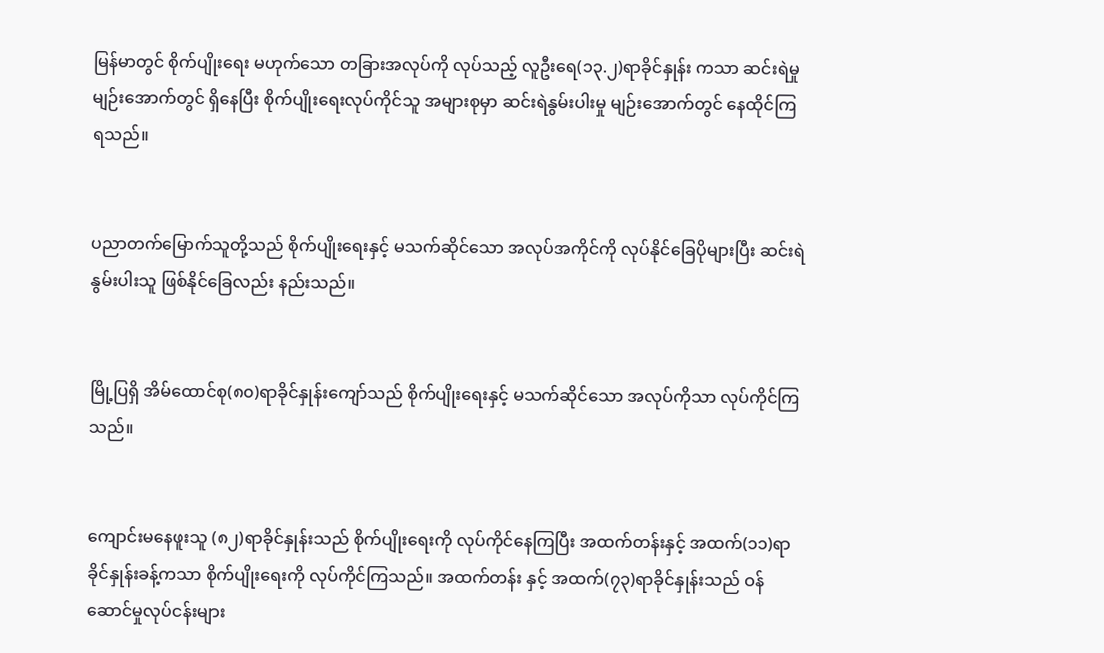မြန်မာတွင် စိုက်ပျိုးရေး မဟုက်သော တခြားအလုပ်ကို လုပ်သည့် လူဦးရေ(၁၃.၂)ရာခိုင်နှုန်း ကသာ ဆင်းရဲမှု မျဉ်းအောက်တွင် ရှိနေပြီး စိုက်ပျိုးရေးလုပ်ကိုင်သူ အများစုမှာ ဆင်းရဲနွမ်းပါးမှု မျဉ်းအောက်တွင် နေထိုင်ကြရသည်။


ပညာတက်မြောက်သူတို့သည် စိုက်ပျိုးရေးနှင့် မသက်ဆိုင်သော အလုပ်အကိုင်ကို လုပ်နိုင်ခြေပိုများပြီး ဆင်းရဲနွမ်းပါးသူ ဖြစ်နိုင်ခြေလည်း နည်းသည်။


မြို့ပြရှိ အိမ်ထောင်စု(၈၀)ရာခိုင်နှုန်းကျော်သည် စိုက်ပျိုးရေးနှင့် မသက်ဆိုင်သော အလုပ်ကိုသာ လုပ်ကိုင်ကြသည်။


ကျောင်းမနေဖူးသူ (၈၂)ရာခိုင်နှုန်းသည် စိုက်ပျိုးရေးကို လုပ်ကိုင်နေကြပြီး အထက်တန်းနှင့် အထက်(၁၁)ရာခိုင်နှုန်းခန့်ကသာ စိုက်ပျိုးရေးကို လုပ်ကိုင်ကြသည်။ အထက်တန်း နှင့် အထက်(၇၃)ရာခိုင်နှုန်းသည် ဝန်ဆောင်မှုလုပ်ငန်းများ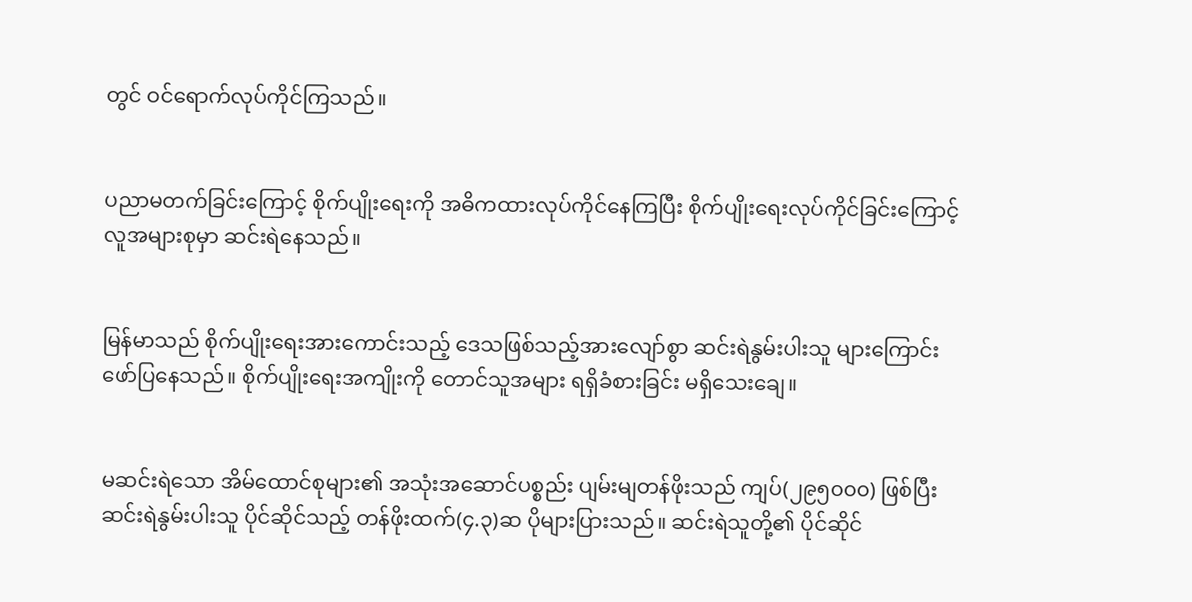တွင် ဝင်ရောက်လုပ်ကိုင်ကြသည်။


ပညာမတက်ခြင်းကြောင့် စိုက်ပျိုးရေးကို အဓိကထားလုပ်ကိုင်နေကြပြီး စိုက်ပျိုးရေးလုပ်ကိုင်ခြင်းကြောင့် လူအများစုမှာ ဆင်းရဲနေသည်။


မြန်မာသည် စိုက်ပျိုးရေးအားကောင်းသည့် ဒေသဖြစ်သည့်အားလျော်စွာ ဆင်းရဲနွမ်းပါးသူ များကြောင်း ဖော်ပြနေသည်။ စိုက်ပျိုးရေးအကျိုးကို တောင်သူအများ ရရှိခံစားခြင်း မရှိသေးချေ။


မဆင်းရဲသော အိမ်ထောင်စုများ၏ အသုံးအဆောင်ပစ္စည်း ပျမ်းမျတန်ဖိုးသည် ကျပ်(၂၉၅၀၀၀) ဖြစ်ပြီး ဆင်းရဲနွမ်းပါးသူ ပိုင်ဆိုင်သည့် တန်ဖိုးထက်(၄.၃)ဆ ပိုများပြားသည်။ ဆင်းရဲသူတို့၏ ပိုင်ဆိုင်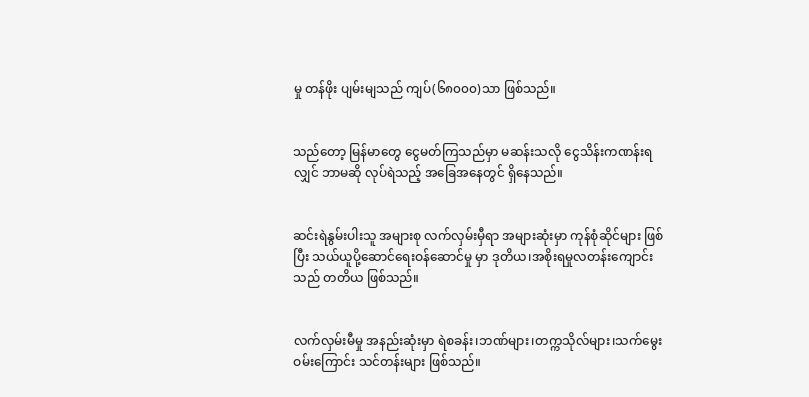မှု တန်ဖိုး ပျမ်းမျသည် ကျပ်(၆၈၀၀၀)သာ ဖြစ်သည်။


သည်တော့ မြန်မာတွေ ငွေမတ်ကြသည်မှာ မဆန်းသလို ငွေသိန်းကဏန်းရလျှင် ဘာမဆို လုပ်ရဲသည့် အခြေအနေတွင် ရှိနေသည်။


ဆင်းရဲနွမ်းပါးသူ အများစု လက်လှမ်းမှီရာ အများဆုံးမှာ ကုန်စုံဆိုင်များ ဖြစ်ပြီး သယ်ယူပို့ဆောင်ရေးဝန်ဆောင်မှု မှာ ဒုတိယ၊အစိုးရမှုလတန်းကျောင်းသည် တတိယ ဖြစ်သည်။


လက်လှမ်းမီမှု အနည်းဆုံးမှာ ရဲစခန်း၊ဘဏ်များ၊တက္ကသိုလ်များ၊သက်‌မွေးဝမ်းကြောင်း သင်တန်းများ ဖြစ်သည်။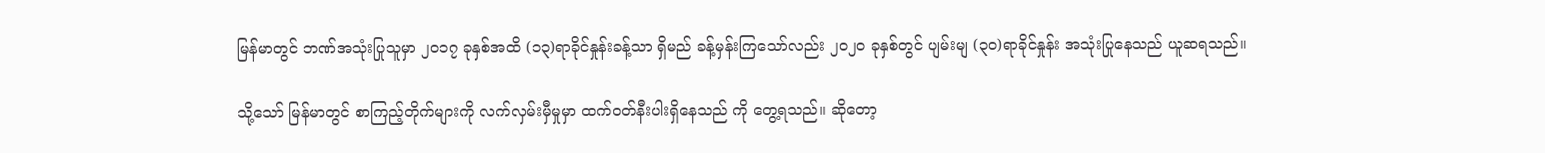မြန်မာတွင် ဘဏ်အသုံးပြုသူမှာ ၂၀၁၇ ခုနှစ်အထိ (၁၃)ရာခိုင်နှုန်းခန့်သာ ရှိမည် ခန့်မှန်းကြသော်လည်း ၂၀၂၀ ခုနှစ်တွင် ပျမ်းမျ (၃၀)ရာခိုင်နှုန်း အသုံးပြုနေသည် ယူဆရသည်။

သို့သော် မြန်မာတွင် စာကြည့်တိုက်များကို လက်လှမ်းမှီမှုမှာ ထက်ဝတ်နီးပါးရှိနေသည် ကို တွေ့ရသည်။ ဆိုတော့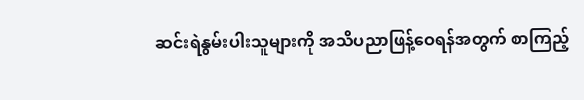ဆင်းရဲနွမ်းပါးသူများကို အသိပညာဖြန့်ဝေရန်အတွက် စာကြည့်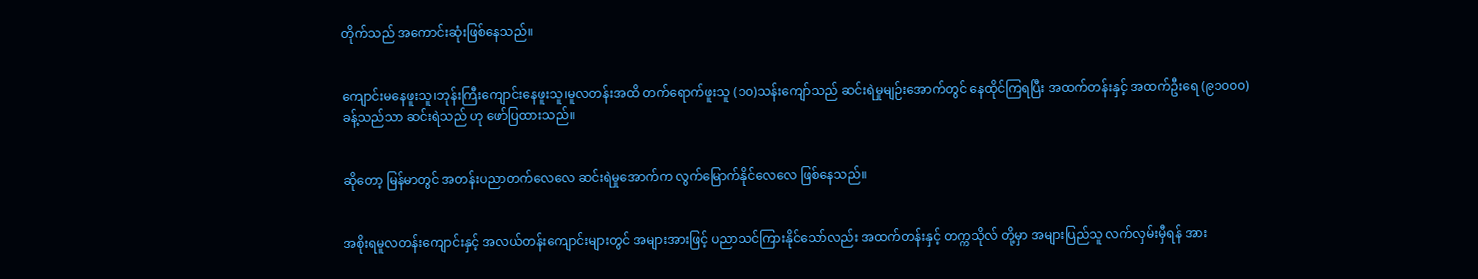တိုက်သည် အကောင်းဆုံးဖြစ်နေသည်။


ကျောင်းမနေဖူးသူ၊ဘုန်းကြီးကျောင်းနေဖူးသူ၊မူလတန်းအထိ တက်ရောက်ဖူးသူ (၁၀)သန်းကျော်သည် ဆင်းရဲမှုမျဉ်းအောက်တွင် နေထိုင်ကြရပြီး အထက်တန်းနှင့် အထက်ဦးရေ (၉၁၀၀၀)ခန့်သည်သာ ဆင်းရဲသည် ဟု ဖော်ပြထားသည်။


ဆိုတော့ မြန်မာတွင် အတန်းပညာတက်လေလေ ဆင်းရဲမှုအောက်က လွက်မြောက်နိုင်လေလေ ဖြစ်နေသည်။


အစိုးရမူလတန်းကျောင်းနှင့် အလယ်တန်းကျောင်းများတွင် အများအားဖြင့် ပညာသင်ကြားနိုင်သော်လည်း အထက်တန်းနှင့် တက္ကသိုလ် တို့မှာ အများပြည်သူ လက်လှမ်းမှီရန် အား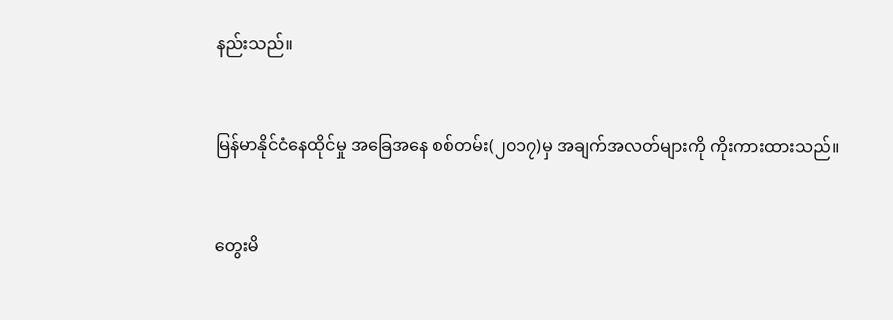နည်းသည်။


မြန်မာနိုင်ငံနေထိုင်မှု အခြေအနေ စစ်တမ်း(၂၀၁၇)မှ အချက်အလတ်များကို ကိုးကားထားသည်။


တွေးမိ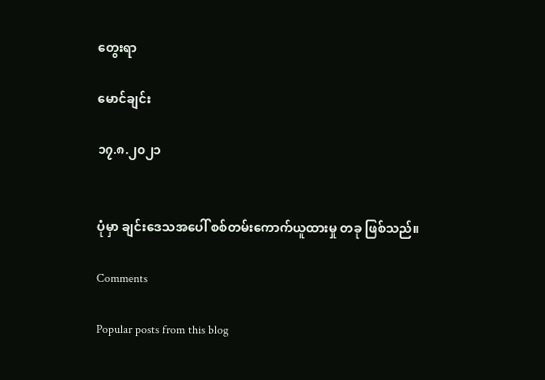တွေးရာ

မောင်ချင်း

၁၇.၈.၂၀၂၁


ပုံမှာ ချင်းဒေသအပေါ် စစ်တမ်းကောက်ယူထားမှု တခု ဖြစ်သည်။

Comments

Popular posts from this blog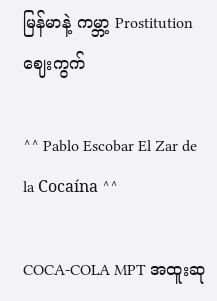မြန်မာနဲ့ ကမ္ဘာ့ Prostitution ဈေးကွက်

^^ Pablo Escobar El Zar de la Cocaína ^^

COCA-COLA MPT အထူးဆု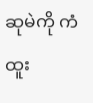ဆုမဲကို ကံထူး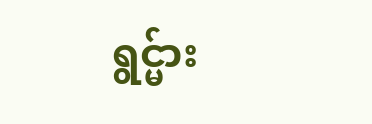ရွင္မ်ား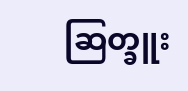ဆြတ္ခူး